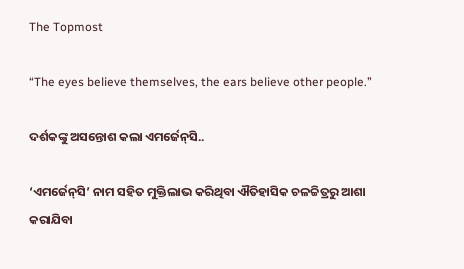The Topmost

“The eyes believe themselves, the ears believe other people.”

ଦର୍ଶକଙ୍କୁ ଅସନ୍ତୋଶ କଲା ଏମର୍ଜେନ୍‌ସି..

‘ଏମର୍ଜେନ୍‌ସି’ ନାମ ସହିତ ମୁକ୍ତିଲାଭ କରିଥିବା ଐତିହାସିକ ଚଳଚ୍ଚିତ୍ରରୁ ଆଶା କରାଯିବା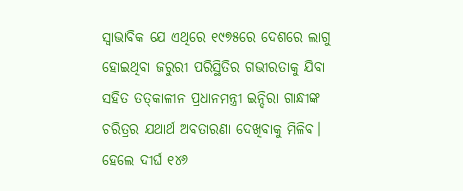ସ୍ବାଭାବିକ ଯେ ଏଥିରେ ୧୯୭୫ରେ ଦେଶରେ ଲାଗୁ ହୋଇଥିବା ଜରୁରୀ ପରିସ୍ଥିତିର ଗଭୀରତାକୁ ଯିବା ସହିତ ତତ୍‌କାଳୀନ ପ୍ରଧାନମନ୍ତ୍ରୀ ଇନ୍ଦିରା ଗାନ୍ଧୀଙ୍କ ଚରିତ୍ରର ଯଥାର୍ଥ ଅବତାରଣା ଦେଖିବାକୁ ମିଳିବ। ହେଲେ ଦୀର୍ଘ ୧୪୬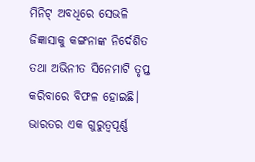ମିନିଟ୍ ଅବଧିରେ ସେଭଳି ଜିଜ୍ଞାସାକୁ କଙ୍ଗନାଙ୍କ ନିର୍ଦେଶିତ ତଥା ଅଭିନୀତ ସିନେମାଟି ତୃପ୍ତ କରିବାରେ ବିଫଳ ହୋଇଛି। ଭାରତର ଏକ ଗୁରୁତ୍ବପୂର୍ଣ୍ଣ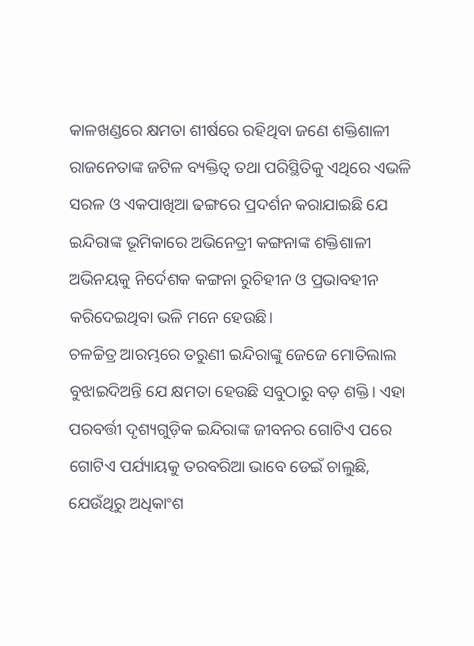କାଳଖଣ୍ଡରେ କ୍ଷମତା ଶୀର୍ଷରେ ରହିଥିବା ଜଣେ ଶକ୍ତିଶାଳୀ ରାଜନେତାଙ୍କ ଜଟିଳ ବ୍ୟକ୍ତିତ୍ବ ତଥା ପରିସ୍ଥିତିକୁ ଏଥିରେ ଏଭଳି ସରଳ ଓ ଏକପାଖିଆ ଢଙ୍ଗରେ ପ୍ରଦର୍ଶନ କରାଯାଇଛି ଯେ ଇନ୍ଦିରାଙ୍କ ଭୂମିକାରେ ଅଭିନେତ୍ରୀ କଙ୍ଗନାଙ୍କ ଶକ୍ତିଶାଳୀ ଅଭିନୟକୁ ନିର୍ଦେଶକ କଙ୍ଗନା ରୁଚିହୀନ ଓ ପ୍ରଭାବହୀନ କରିଦେଇଥିବା ଭଳି ମନେ ହେଉଛି।
ଚଳଚ୍ଚିତ୍ର ଆରମ୍ଭରେ ତରୁଣୀ ଇନ୍ଦିରାଙ୍କୁ ଜେଜେ ମୋତିଲାଲ ବୁଝାଇଦିଅନ୍ତି ଯେ କ୍ଷମତା ହେଉଛି ସବୁଠାରୁ ବଡ଼ ଶକ୍ତି। ଏହା ପରବର୍ତ୍ତୀ ଦୃଶ୍ୟଗୁଡ଼ିକ ଇନ୍ଦିରାଙ୍କ ଜୀବନର ଗୋଟିଏ ପରେ ଗୋଟିଏ ପର୍ଯ୍ୟାୟକୁ ତରବରିଆ ଭାବେ ଡେଇଁ ଚାଲୁଛି, ଯେଉଁଥିରୁ ଅଧିକାଂଶ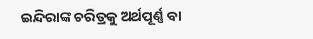ଇନ୍ଦିରାଙ୍କ ଚରିତ୍ରକୁ ଅର୍ଥପୂର୍ଣ୍ଣ ବା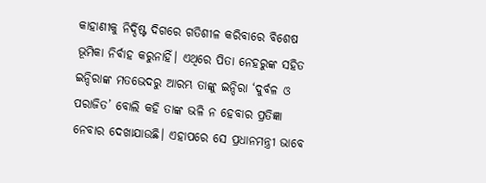କାହାଣୀକୁ ନିର୍ଦ୍ଦିଷ୍ଟ ଦିଗରେ ଗତିଶୀଳ କରିବାରେ ବିଶେଷ ଭୂମିକା ନିର୍ବାହ କରୁନାହିଁ। ଏଥିରେ ପିତା ନେହରୁଙ୍କ ସହିତ ଇନ୍ଦିରାଙ୍କ ମତଭେଦରୁ ଆରମ୍ଭ ତାଙ୍କୁ ଇନ୍ଦିରା ‘ଦୁର୍ବଳ ଓ ପରାଜିତ’ ବୋଲି କହି ତାଙ୍କ ଭଳି ନ ହେବାର ପ୍ରତିଜ୍ଞା ନେବାର ଦେଖାଯାଉଛି। ଏହାପରେ ସେ ପ୍ରଧାନମନ୍ତ୍ରୀ ଭାବେ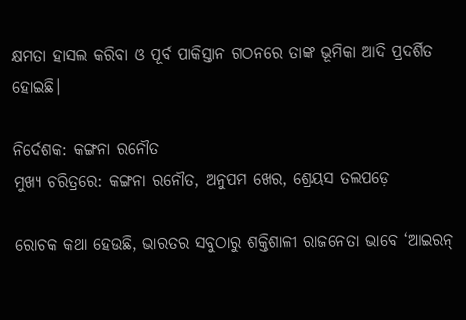କ୍ଷମତା ହାସଲ କରିବା ଓ ପୂର୍ବ ପାକିସ୍ତାନ ଗଠନରେ ତାଙ୍କ ଭୂମିକା ଆଦି ପ୍ରଦର୍ଶିତ ହୋଇଛି।

ନିର୍ଦେଶକ: କଙ୍ଗନା ରନୌତ
ମୁଖ୍ୟ ଚରିତ୍ରରେ: କଙ୍ଗନା ରନୌତ, ଅନୁପମ ଖେର, ଶ୍ରେୟସ ତଲପଡ଼େ

ରୋଚକ କଥା ହେଉଛି, ଭାରତର ସବୁଠାରୁ ଶକ୍ତିଶାଳୀ ରାଜନେତା ଭାବେ ‘ଆଇରନ୍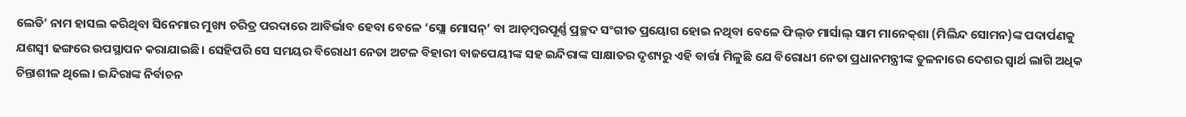ଲେଡି’ ନାମ ହାସଲ କରିଥିବା ସିନେମାର ମୁଖ୍ୟ ଚରିତ୍ର ପରଦାରେ ଆବିର୍ଭାବ ହେବା ବେଳେ ‘ସ୍ଲୋ ମୋସନ୍’ ବା ଆଡ଼ମ୍ବରପୂର୍ଣ୍ଣ ପ୍ରଚ୍ଛଦ ସଂଗୀତ ପ୍ରୟୋଗ ହୋଇ ନଥିବା ବେଳେ ଫିଲ୍‌ଡ ମାର୍ସାଲ୍ ସାମ ମାନେକ୍‌ଶା (ମିଲିନ୍ଦ ସୋମନ)ଙ୍କ ପଦାର୍ପଣକୁ ଯଶସ୍ବୀ ଢଙ୍ଗରେ ଉପସ୍ଥାପନ କରାଯାଇଛି। ସେହିପରି ସେ ସମୟର ବିରୋଧୀ ନେତା ଅଟଳ ବିହାରୀ ବାଜପେୟୀଙ୍କ ସହ ଇନ୍ଦିରାଙ୍କ ସାକ୍ଷାତର ଦୃଶ୍ୟରୁ ଏହି ବାର୍ତ୍ତା ମିଳୁଛି ଯେ ବିରୋଧୀ ନେତା ପ୍ରଧାନମନ୍ତ୍ରୀଙ୍କ ତୁଳନାରେ ଦେଶର ସ୍ବାର୍ଥ ଲାଗି ଅଧିକ ଚିନ୍ତାଶୀଳ ଥିଲେ। ଇନ୍ଦିରାଙ୍କ ନିର୍ବାଚନ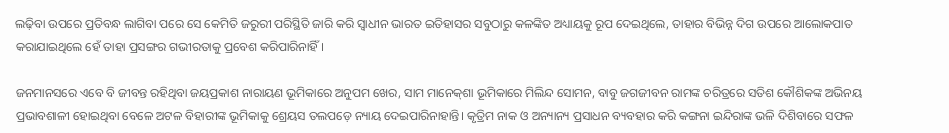ଲଢ଼ିବା ଉପରେ ପ୍ରତିବନ୍ଧ ଲାଗିବା ପରେ ସେ କେମିତି ଜରୁରୀ ପରିସ୍ଥିତି ଜାରି କରି ସ୍ବାଧୀନ ଭାରତ ଇତିହାସର ସବୁଠାରୁ କଳଙ୍କିତ ଅଧ୍ୟାୟକୁ ରୂପ ଦେଇଥିଲେ, ତାହାର ବିଭିନ୍ନ ଦିଗ ଉପରେ ଆଲୋକପାତ କରାଯାଇଥିଲେ ହେଁ ତାହା ପ୍ରସଙ୍ଗର ଗଭୀରତାକୁ ପ୍ରବେଶ କରିପାରିନାହିଁ।

ଜନମାନସରେ ଏବେ ବି ଜୀବନ୍ତ ରହିଥିବା ଜୟପ୍ରକାଶ ନାରାୟଣ ଭୂମିକାରେ ଅନୁପମ ଖେର, ସାମ ମାନେକ୍‌ଶା ଭୂମିକାରେ ମିଲିନ୍ଦ ସୋମନ, ବାବୁ ଜଗଜୀବନ ରାମଙ୍କ ଚରିତ୍ରରେ ସତିଶ କୌଶିକଙ୍କ ଅଭିନୟ ପ୍ରଭାବଶାଳୀ ହୋଇଥିବା ବେଳେ ଅଟଳ ବିହାରୀଙ୍କ ଭୂମିକାକୁ ଶ୍ରେୟସ ତଲପଡ଼େ ନ୍ୟାୟ ଦେଇପାରିନାହାନ୍ତି। କୃତ୍ରିମ ନାକ ଓ ଅନ୍ୟାନ୍ୟ ପ୍ରସାଧନ ବ୍ୟବହାର କରି କଙ୍ଗନା ଇନ୍ଦିରାଙ୍କ ଭଳି ଦିଶିବାରେ ସଫଳ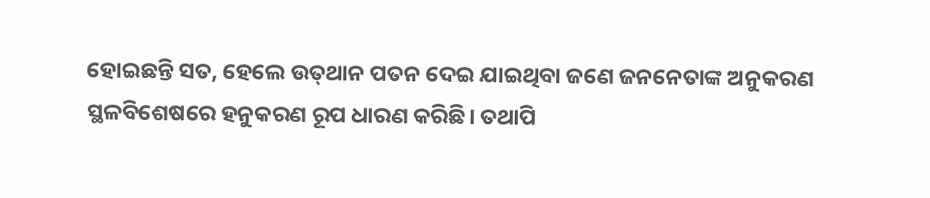ହୋଇଛନ୍ତି ସତ, ହେଲେ ଉତ୍‌ଥାନ ପତନ ଦେଇ ଯାଇଥିବା ଜଣେ ଜନନେତାଙ୍କ ଅନୁକରଣ ସ୍ଥଳବିଶେଷରେ ହନୁକରଣ ରୂପ ଧାରଣ କରିଛି। ତଥାପି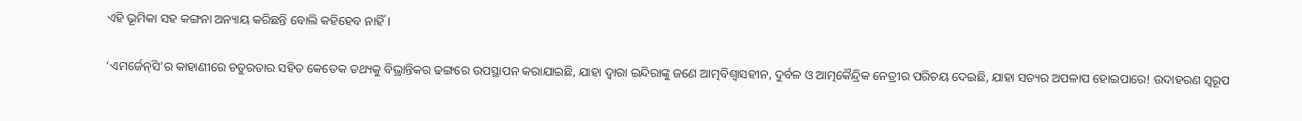ଏହି ଭୂମିକା ସହ କଙ୍ଗନା ଅନ୍ୟାୟ କରିଛନ୍ତି ବୋଲି କହିହେବ ନାହିଁ।

‘ଏମର୍ଜେନ୍‌ସି’ର କାହାଣୀରେ ଚତୁରତାର ସହିତ କେତେକ ତଥ୍ୟକୁ ବିଭ୍ରାନ୍ତିକର ଢଙ୍ଗରେ ଉପସ୍ଥାପନ କରାଯାଇଛି, ଯାହା ଦ୍ବାରା ଇନ୍ଦିରାଙ୍କୁ ଜଣେ ଆତ୍ମବିଶ୍ବାସହୀନ, ଦୁର୍ବଳ ଓ ଆତ୍ମକୈନ୍ଦ୍ରିକ ନେତ୍ରୀର ପରିଚୟ ଦେଇଛି, ଯାହା ସତ୍ୟର ଅପଳାପ ହୋଇପାରେ! ଉଦାହରଣ ସ୍ବରୂପ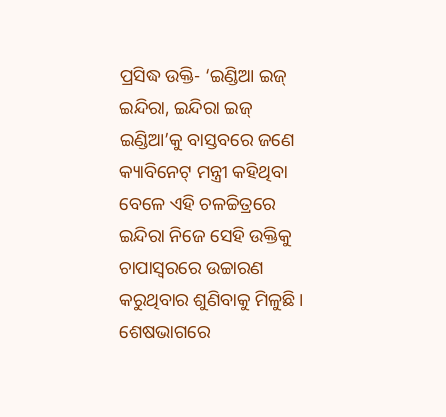ପ୍ରସିଦ୍ଧ ଉକ୍ତି- ‘ଇଣ୍ଡିଆ ଇଜ୍ ଇନ୍ଦିରା, ଇନ୍ଦିରା ଇଜ୍ ଇଣ୍ଡିଆ’କୁ ବାସ୍ତବରେ ଜଣେ କ୍ୟାବିନେଟ୍‌ ମନ୍ତ୍ରୀ କହିଥିବା ବେଳେ ଏହି ଚଳଚ୍ଚିତ୍ରରେ ଇନ୍ଦିରା ନିଜେ ସେହି ଉକ୍ତିକୁ ଚାପାସ୍ବରରେ ଉଚ୍ଚାରଣ କରୁଥିବାର ଶୁଣିବାକୁ ମିଳୁଛି। ଶେଷଭାଗରେ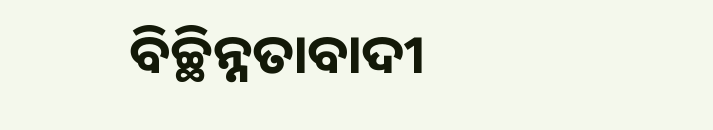ବିଚ୍ଛିନ୍ନତାବାଦୀ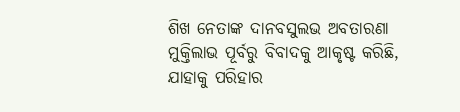ଶିଖ ନେତାଙ୍କ ଦାନବସୁଲଭ ଅବତାରଣା ମୁକ୍ତିଲାଭ ପୂର୍ବରୁ ବିବାଦକୁ ଆକୃଷ୍ଟ କରିଛି, ଯାହାକୁ ପରିହାର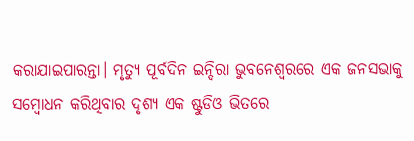କରାଯାଇପାରନ୍ତା। ମୃତ୍ୟୁ ପୂର୍ବଦିନ ଇନ୍ଦିରା ଭୁବନେଶ୍ବରରେ ଏକ ଜନସଭାକୁ ସମ୍ବୋଧନ କରିଥିବାର ଦୃଶ୍ୟ ଏକ ଷ୍ଟୁଡିଓ ଭିତରେ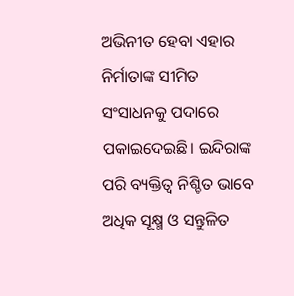ଅଭିନୀତ ହେବା ଏହାର ନିର୍ମାତାଙ୍କ ସୀମିତ ସଂସାଧନକୁ ପଦାରେ ପକାଇଦେଇଛି। ଇନ୍ଦିରାଙ୍କ ପରି ବ୍ୟକ୍ତିତ୍ବ ନିଶ୍ଚିତ ଭାବେ ଅଧିକ ସୂକ୍ଷ୍ମ ଓ ସନ୍ତୁଳିତ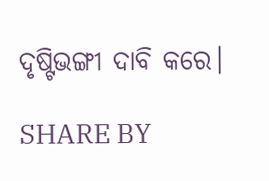ଦୃଷ୍ଟିଭଙ୍ଗୀ ଦାବି କରେ।

SHARE BY